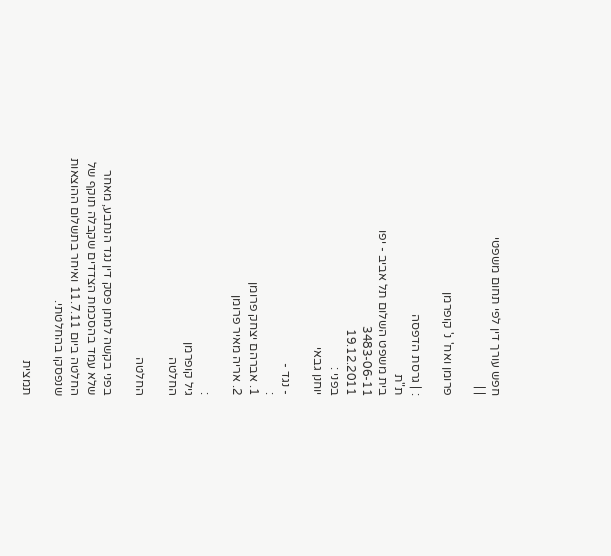חפש עורך דין לפי תחום משפטי
| |

פרומן ואח' נ' קופרמן

: | גרסת הדפסה
ת"ת
בית משפט השלום תל אביב - יפו
3483-06-11
19.12.2011
בפני :
יוחנן גבאי

- נגד -
:
1. אברהם יצחק פרומן
2. אריה מאיר פרומן

:
גיל קופרמן
החלטה

החלטה

בפני בקשה למתן פסק דין נגד הנתבע, מאחר שלא עמד בהסכמת הצדדים שקבלה תוקף של החלטה ביום 11.7.11 ואיחר בתשלום ההוצאות שנפסקו בהחלטתי.

תמצית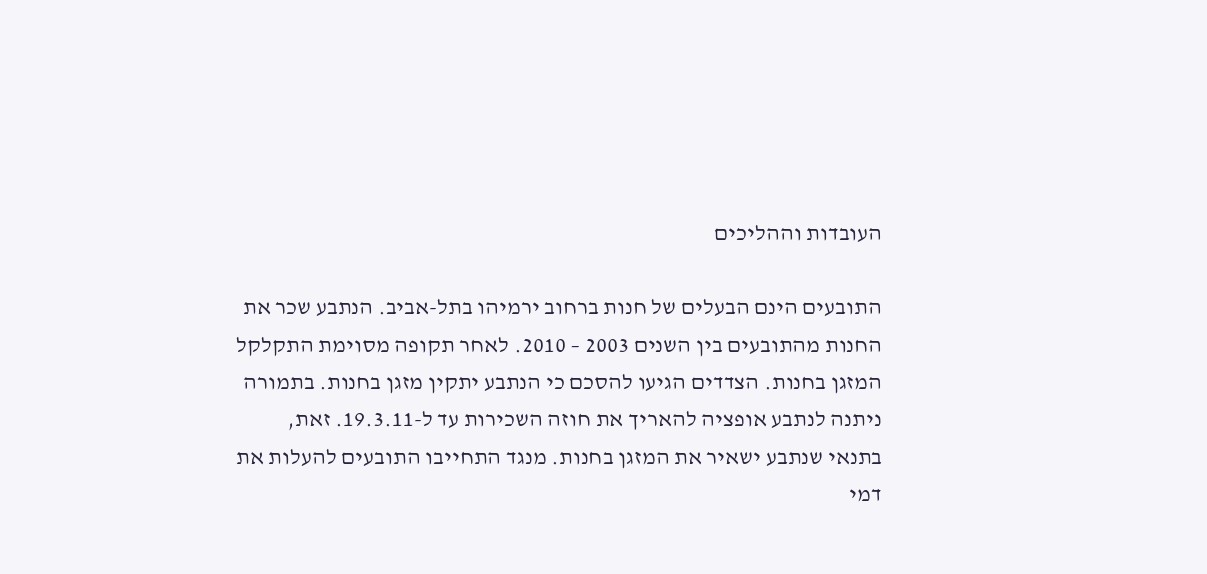העובדות וההליכים

התובעים הינם הבעלים של חנות ברחוב ירמיהו בתל-אביב. הנתבע שכר את החנות מהתובעים בין השנים 2003 – 2010. לאחר תקופה מסוימת התקלקל המזגן בחנות. הצדדים הגיעו להסכם כי הנתבע יתקין מזגן בחנות. בתמורה ניתנה לנתבע אופציה להאריך את חוזה השכירות עד ל-19.3.11. זאת, בתנאי שנתבע ישאיר את המזגן בחנות. מנגד התחייבו התובעים להעלות את דמי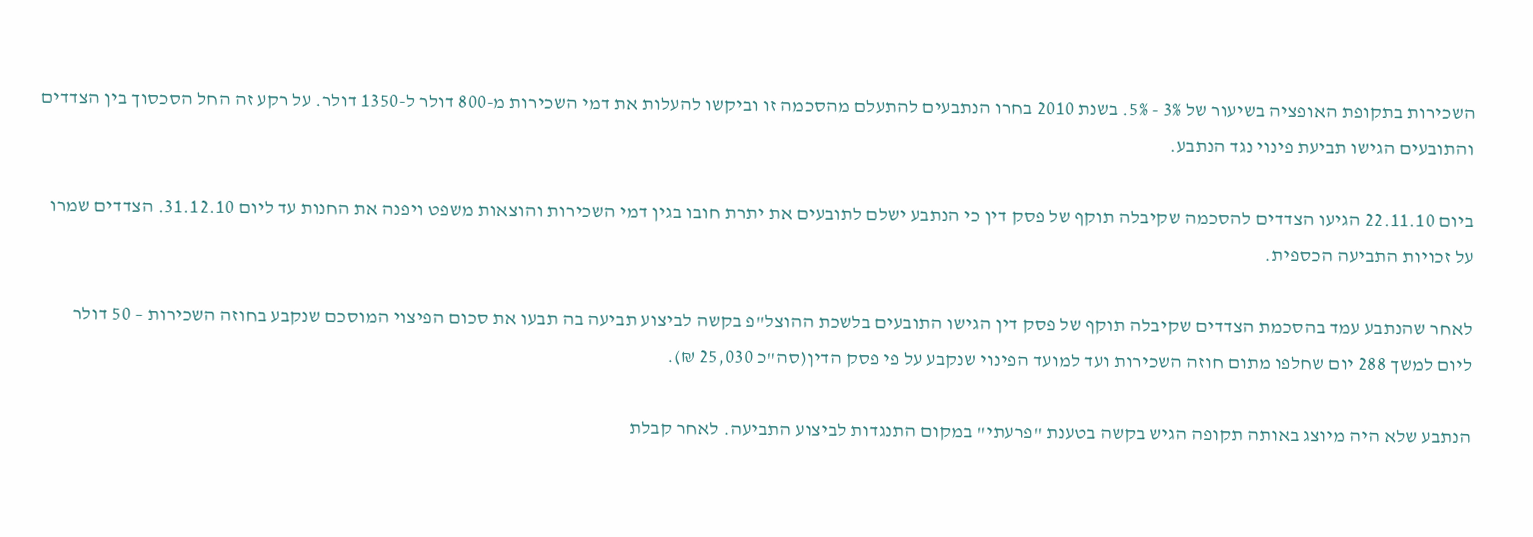השכירות בתקופת האופציה בשיעור של 3% - 5%. בשנת 2010 בחרו הנתבעים להתעלם מהסכמה זו וביקשו להעלות את דמי השכירות מ-800 דולר ל-1350 דולר. על רקע זה החל הסכסוך בין הצדדים והתובעים הגישו תביעת פינוי נגד הנתבע.

ביום 22.11.10 הגיעו הצדדים להסכמה שקיבלה תוקף של פסק דין כי הנתבע ישלם לתובעים את יתרת חובו בגין דמי השכירות והוצאות משפט ויפנה את החנות עד ליום 31.12.10. הצדדים שמרו על זכויות התביעה הכספית.

לאחר שהנתבע עמד בהסכמת הצדדים שקיבלה תוקף של פסק דין הגישו התובעים בלשכת ההוצל"פ בקשה לביצוע תביעה בה תבעו את סכום הפיצוי המוסכם שנקבע בחוזה השכירות – 50 דולר ליום למשך 288 יום שחלפו מתום חוזה השכירות ועד למועד הפינוי שנקבע על פי פסק הדין(סה"כ 25,030 ₪).

הנתבע שלא היה מיוצג באותה תקופה הגיש בקשה בטענת "פרעתי" במקום התנגדות לביצוע התביעה. לאחר קבלת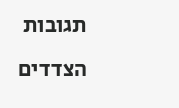תגובות הצדדים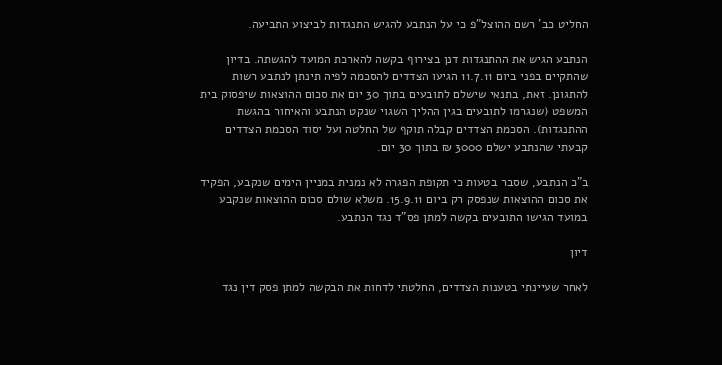החליט כב' רשם ההוצל"פ כי על הנתבע להגיש התנגדות לביצוע התביעה.

הנתבע הגיש את ההתנגדות דנן בצירוף בקשה להארכת המועד להגשתה. בדיון שהתקיים בפני ביום 11.7.11 הגיעו הצדדים להסכמה לפיה תינתן לנתבע רשות להתגונן. זאת, בתנאי שישלם לתובעים בתוך 30 יום את סכום ההוצאות שיפסוק בית המשפט (שנגרמו לתובעים בגין ההליך השגוי שנקט הנתבע והאיחור בהגשת ההתנגדות). הסכמת הצדדים קבלה תוקף של החלטה ועל יסוד הסכמת הצדדים קבעתי שהנתבע ישלם 3000 ₪ בתוך 30 יום.

ב"כ הנתבע, שסבר בטעות כי תקופת הפגרה לא נמנית במניין הימים שנקבע, הפקיד את סכום ההוצאות שנפסק רק ביום 15.9.11. משלא שולם סכום ההוצאות שנקבע במועד הגישו התובעים בקשה למתן פס"ד נגד הנתבע.

דיון

לאחר שעיינתי בטענות הצדדים, החלטתי לדחות את הבקשה למתן פסק דין נגד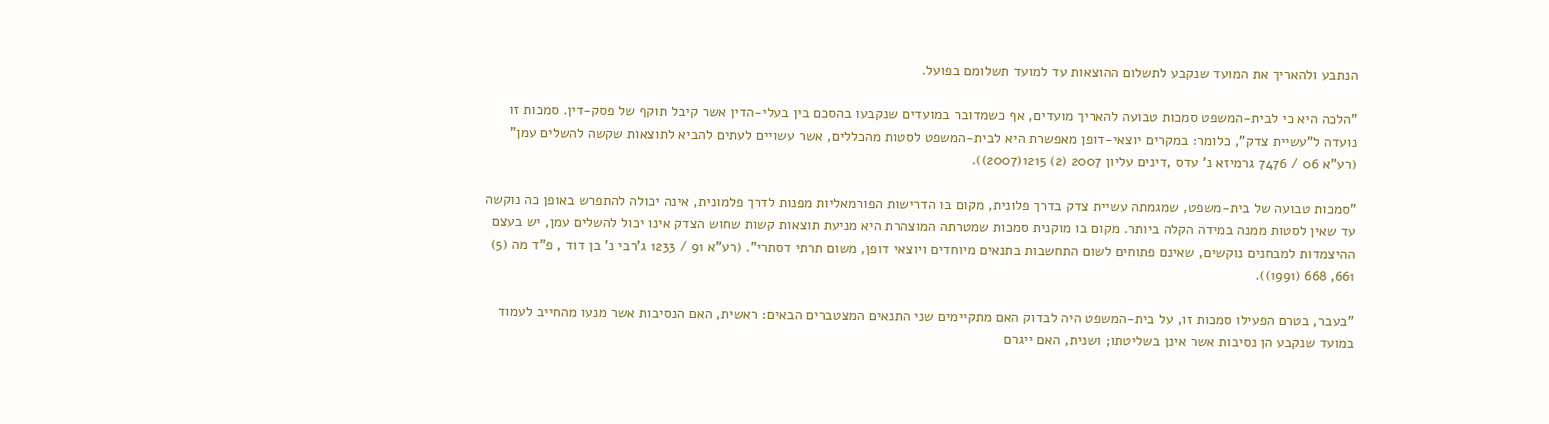הנתבע ולהאריך את המועד שנקבע לתשלום ההוצאות עד למועד תשלומם בפועל.

"הלכה היא כי לבית-המשפט סמכות טבועה להאריך מועדים, אף כשמדובר במועדים שנקבעו בהסכם בין בעלי-הדין אשר קיבל תוקף של פסק-דין. סמכות זו נועדה ל"עשיית צדק", כלומר: במקרים יוצאי-דופן מאפשרת היא לבית-המשפט לסטות מהכללים, אשר עשויים לעתים להביא לתוצאות שקשה להשלים עמן" (רע"א 06 / 7476 גרמיזא נ' עדס ,דינים עליון 2007 (2) 1215(2007)).

"סמכות טבועה של בית-משפט, שמגמתה עשיית צדק בדרך פלונית, מקום בו הדרישות הפורמאליות מפנות לדרך פלמונית, אינה יכולה להתפרש באופן כה נוקשה עד שאין לסטות ממנה במידה הקלה ביותר. מקום בו מוקנית סמכות שמטרתה המוצהרת היא מניעת תוצאות קשות שחוש הצדק אינו יכול להשלים עמן, יש בעצם ההיצמדות למבחנים נוקשים, שאינם פתוחים לשום התחשבות בתנאים מיוחדים ויוצאי דופן, משום תרתי דסתרי". (רע"א 91 / 1233 ג'רבי נ' בן דוד , פ"ד מה (5) 661, 668 (1991)).

"בעבר, בטרם הפעילו סמכות זו, על בית-המשפט היה לבדוק האם מתקיימים שני התנאים המצטברים הבאים: ראשית, האם הנסיבות אשר מנעו מהחייב לעמוד במועד שנקבע הן נסיבות אשר אינן בשליטתו; ושנית, האם ייגרם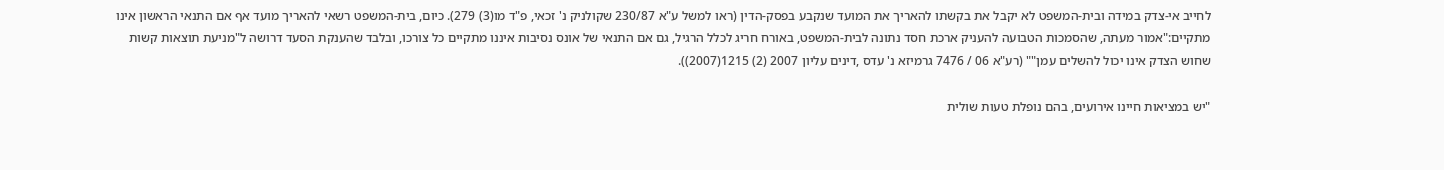לחייב אי-צדק במידה ובית-המשפט לא יקבל את בקשתו להאריך את המועד שנקבע בפסק-הדין (ראו למשל ע"א 230/87 שקולניק נ' זכאי, פ"ד מו(3) 279). כיום, בית-המשפט רשאי להאריך מועד אף אם התנאי הראשון אינו מתקיים:"אמור מעתה, שהסמכות הטבועה להעניק ארכת חסד נתונה לבית-המשפט, באורח חריג לכלל הרגיל, גם אם התנאי של אונס נסיבות איננו מתקיים כל צורכו, ובלבד שהענקת הסעד דרושה ל"מניעת תוצאות קשות שחוש הצדק אינו יכול להשלים עמן"" (רע"א 06 / 7476 גרמיזא נ' עדס ,דינים עליון 2007 (2) 1215(2007)).

"יש במציאות חיינו אירועים, בהם נופלת טעות שולית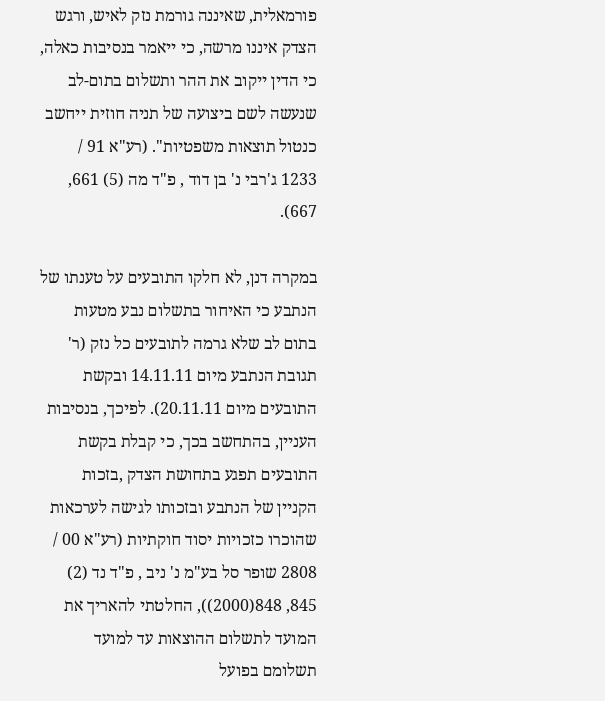פורמאלית, שאיננה גורמת נזק לאיש, ורגש הצדק איננו מרשה, כי ייאמר בנסיבות כאלה, כי הדין ייקוב את ההר ותשלום בתום-לב שנעשה לשם ביצועה של תניה חוזית ייחשב כנטול תוצאות משפטיות". (רע"א 91 / 1233 ג'רבי נ' בן דוד , פ"ד מה (5) 661, 667).

במקרה דנן, לא חלקו התובעים על טענתו של הנתבע כי האיחור בתשלום נבע מטעות בתום לב שלא גרמה לתובעים כל נזק (ר' תגובת הנתבע מיום 14.11.11 ובקשת התובעים מיום 20.11.11). לפיכך, בנסיבות העניין, בהתחשב בכך, כי קבלת בקשת התובעים תפגע בתחושת הצדק ,בזכות הקניין של הנתבע ובזכותו לגישה לערכאות שהוכרו כזכויות יסוד חוקתיות (רע"א 00 / 2808 שופר סל בע"מ נ' ניב , פ"ד נד (2) 845, 848(2000)), החלטתי להאריך את המועד לתשלום ההוצאות עד למועד תשלומם בפועל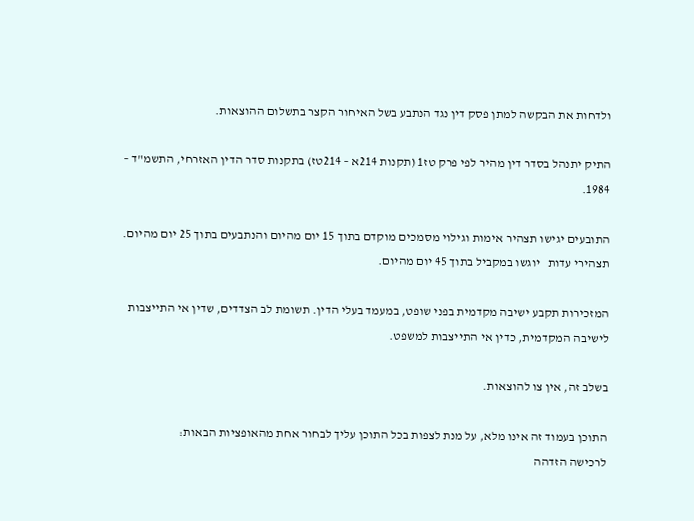ולדחות את הבקשה למתן פסק דין נגד הנתבע בשל האיחור הקצר בתשלום ההוצאות.

התיק יתנהל בסדר דין מהיר לפי פרק טז1 (תקנות 214א – 214טז) בתקנות סדר הדין האזרחי, התשמ"ד – 1984.

התובעים יגישו תצהיר אימות וגילוי מסמכים מוקדם בתוך 15 יום מהיום והנתבעים בתוך 25 יום מהיום. תצהירי עדות   יוגשו במקביל בתוך 45 יום מהיום.

המזכירות תקבע ישיבה מקדמית בפני שופט, במעמד בעלי הדין. תשומת לב הצדדים, שדין אי התייצבות לישיבה המקדמית, כדין אי התייצבות למשפט.

בשלב זה, אין צו להוצאות.

התוכן בעמוד זה אינו מלא, על מנת לצפות בכל התוכן עליך לבחור אחת מהאופציות הבאות:
לרכישה הזדהה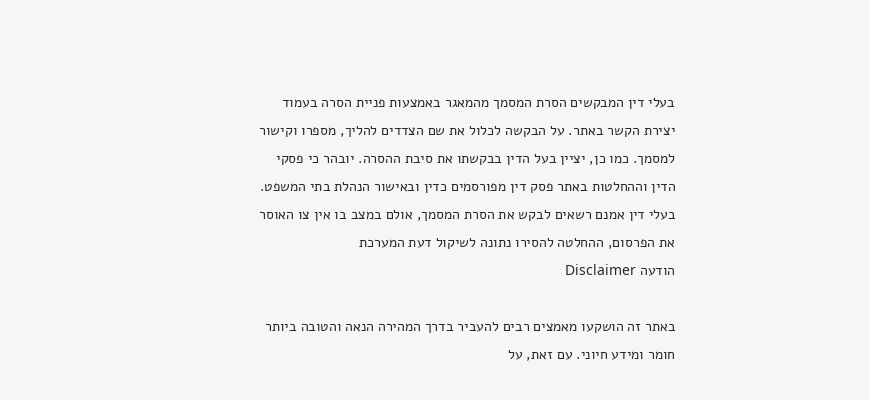בעלי דין המבקשים הסרת המסמך מהמאגר באמצעות פניית הסרה בעמוד יצירת הקשר באתר. על הבקשה לכלול את שם הצדדים להליך, מספרו וקישור למסמך. כמו כן, יציין בעל הדין בבקשתו את סיבת ההסרה. יובהר כי פסקי הדין וההחלטות באתר פסק דין מפורסמים כדין ובאישור הנהלת בתי המשפט. בעלי דין אמנם רשאים לבקש את הסרת המסמך, אולם במצב בו אין צו האוסר את הפרסום, ההחלטה להסירו נתונה לשיקול דעת המערכת
הודעה Disclaimer

באתר זה הושקעו מאמצים רבים להעביר בדרך המהירה הנאה והטובה ביותר חומר ומידע חיוני. עם זאת, על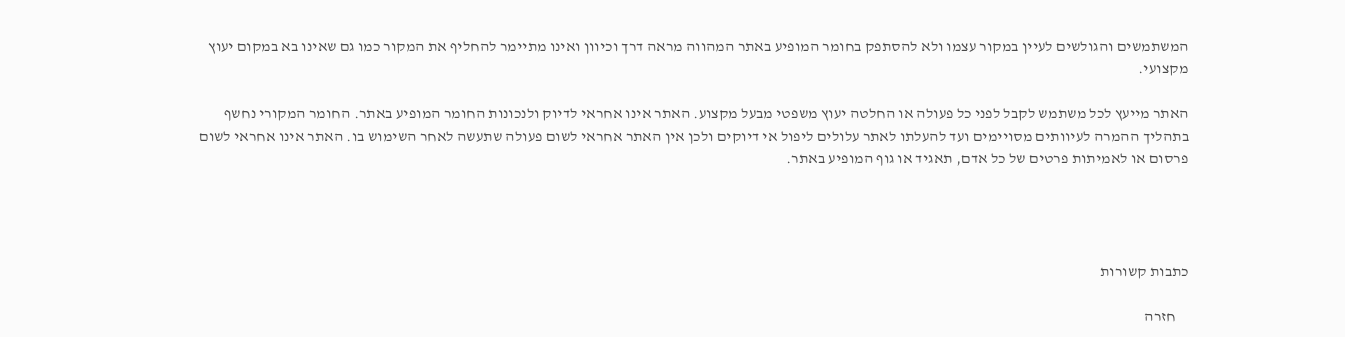המשתמשים והגולשים לעיין במקור עצמו ולא להסתפק בחומר המופיע באתר המהווה מראה דרך וכיוון ואינו מתיימר להחליף את המקור כמו גם שאינו בא במקום יעוץ מקצועי.

האתר מייעץ לכל משתמש לקבל לפני כל פעולה או החלטה יעוץ משפטי מבעל מקצוע. האתר אינו אחראי לדיוק ולנכונות החומר המופיע באתר. החומר המקורי נחשף בתהליך ההמרה לעיוותים מסויימים ועד להעלתו לאתר עלולים ליפול אי דיוקים ולכן אין האתר אחראי לשום פעולה שתעשה לאחר השימוש בו. האתר אינו אחראי לשום פרסום או לאמיתות פרטים של כל אדם, תאגיד או גוף המופיע באתר.




כתבות קשורות

    חזרה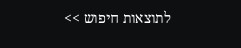לתוצאות חיפוש >>